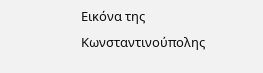Εικόνα της Κωνσταντινούπολης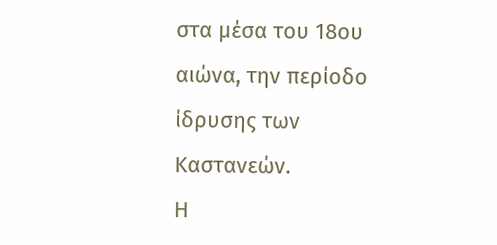στα μέσα του 18ου αιώνα, την περίοδο ίδρυσης των Καστανεών.
Η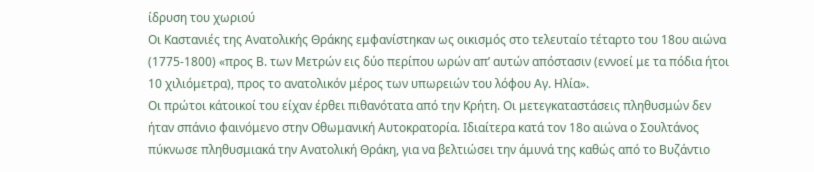ίδρυση του χωριού
Οι Καστανιές της Ανατολικής Θράκης εμφανίστηκαν ως οικισμός στο τελευταίο τέταρτο του 18ου αιώνα (1775-1800) «προς Β. των Μετρών εις δύο περίπου ωρών απ’ αυτών απόστασιν (εννοεί με τα πόδια ήτοι 10 χιλιόμετρα), προς το ανατολικόν μέρος των υπωρειών του λόφου Αγ. Ηλία».
Οι πρώτοι κάτοικοί του είχαν έρθει πιθανότατα από την Κρήτη. Οι μετεγκαταστάσεις πληθυσμών δεν ήταν σπάνιο φαινόμενο στην Οθωμανική Αυτοκρατορία. Ιδιαίτερα κατά τον 18ο αιώνα ο Σουλτάνος πύκνωσε πληθυσμιακά την Ανατολική Θράκη, για να βελτιώσει την άμυνά της καθώς από το Βυζάντιο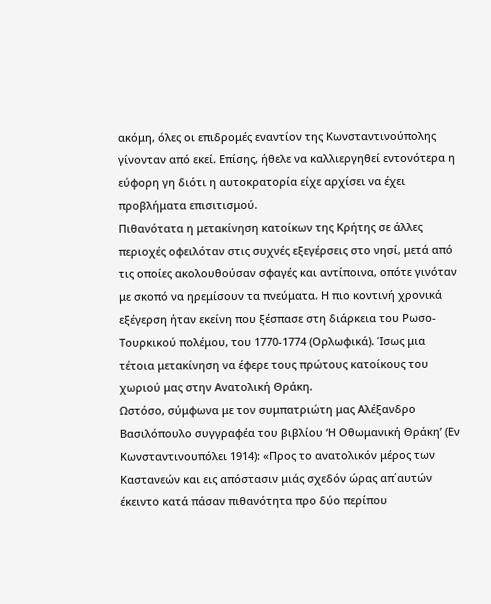ακόμη, όλες οι επιδρομές εναντίον της Κωνσταντινούπολης γίνονταν από εκεί. Επίσης, ήθελε να καλλιεργηθεί εντονότερα η εύφορη γη διότι η αυτοκρατορία είχε αρχίσει να έχει προβλήματα επισιτισμού.
Πιθανότατα η μετακίνηση κατοίκων της Κρήτης σε άλλες περιοχές οφειλόταν στις συχνές εξεγέρσεις στο νησί, μετά από τις οποίες ακολουθούσαν σφαγές και αντίποινα, οπότε γινόταν με σκοπό να ηρεμίσουν τα πνεύματα. Η πιο κοντινή χρονικά εξέγερση ήταν εκείνη που ξέσπασε στη διάρκεια του Ρωσο-Τουρκικού πολέμου, του 1770-1774 (Ορλωφικά). Ίσως μια τέτοια μετακίνηση να έφερε τους πρώτους κατοίκους του χωριού μας στην Ανατολική Θράκη.
Ωστόσο, σύμφωνα με τον συμπατριώτη μας Αλέξανδρο Βασιλόπουλο συγγραφέα του βιβλίου ‘Η Οθωμανική Θράκη’ (Εν Κωνσταντινουπόλει 1914): «Προς το ανατολικόν μέρος των Καστανεών και εις απόστασιν μιάς σχεδόν ώρας απ΄αυτών έκειντο κατά πάσαν πιθανότητα προ δύο περίπου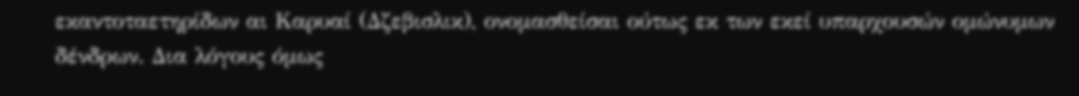εκαντοταετηρίδων αι Καρυαί (Δζεβισλικ), ονομασθείσαι ούτως εκ των εκεί υπαρχουσών ομώνυμων δένδρων. Δια λόγους όμως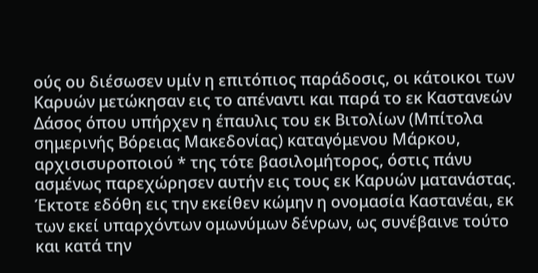ούς ου διέσωσεν υμίν η επιτόπιος παράδοσις, οι κάτοικοι των Καρυών μετώκησαν εις το απέναντι και παρά το εκ Καστανεών Δάσος όπου υπήρχεν η έπαυλις του εκ Βιτολίων (Μπίτολα σημερινής Βόρειας Μακεδονίας) καταγόμενου Μάρκου, αρχισισυροποιού * της τότε βασιλομήτορος, όστις πάνυ ασμένως παρεχώρησεν αυτήν εις τους εκ Καρυών ματανάστας. Έκτοτε εδόθη εις την εκείθεν κώμην η ονομασία Καστανέαι, εκ των εκεί υπαρχόντων ομωνύμων δένρων, ως συνέβαινε τούτο και κατά την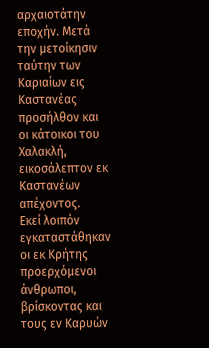αρχαιοτάτην εποχήν. Μετά την μετοίκησιν ταύτην των Καριαίων εις Καστανέας προσήλθον και οι κάτοικοι του Χαλακλή, εικοσάλεπτον εκ Καστανέων απέχοντος.
Εκεί λοιπόν εγκαταστάθηκαν οι εκ Κρήτης προερχόμενοι άνθρωποι, βρίσκοντας και τους εν Καρυών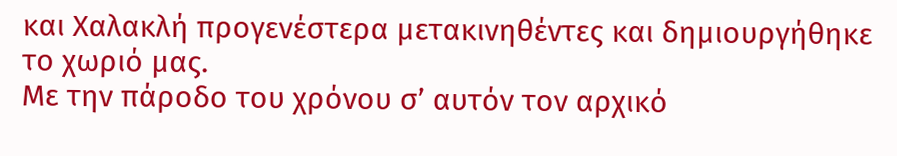και Χαλακλή προγενέστερα μετακινηθέντες και δημιουργήθηκε το χωριό μας.
Με την πάροδο του χρόνου σ’ αυτόν τον αρχικό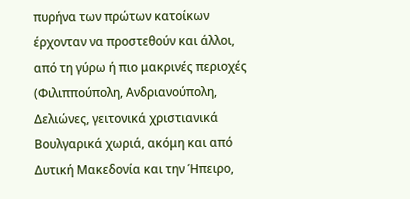πυρήνα των πρώτων κατοίκων έρχονταν να προστεθούν και άλλοι, από τη γύρω ή πιο μακρινές περιοχές (Φιλιππούπολη, Ανδριανούπολη, Δελιώνες, γειτονικά χριστιανικά Βουλγαρικά χωριά, ακόμη και από Δυτική Μακεδονία και την Ήπειρο,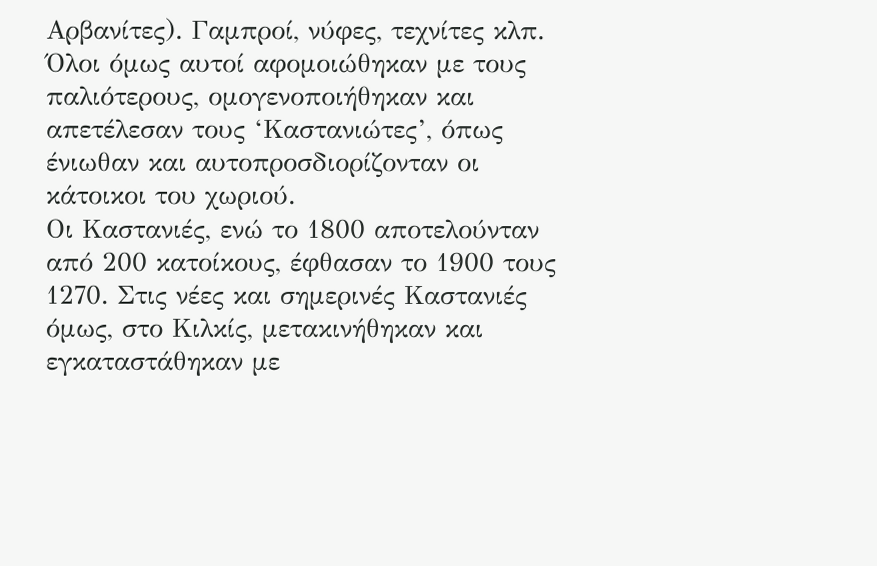Αρβανίτες). Γαμπροί, νύφες, τεχνίτες κλπ. Όλοι όμως αυτοί αφομοιώθηκαν με τους παλιότερους, ομογενοποιήθηκαν και απετέλεσαν τους ‘Καστανιώτες’, όπως ένιωθαν και αυτοπροσδιορίζονταν οι κάτοικοι του χωριού.
Οι Καστανιές, ενώ το 1800 αποτελούνταν από 200 κατοίκους, έφθασαν το 1900 τους 1270. Στις νέες και σημερινές Καστανιές όμως, στο Κιλκίς, μετακινήθηκαν και εγκαταστάθηκαν με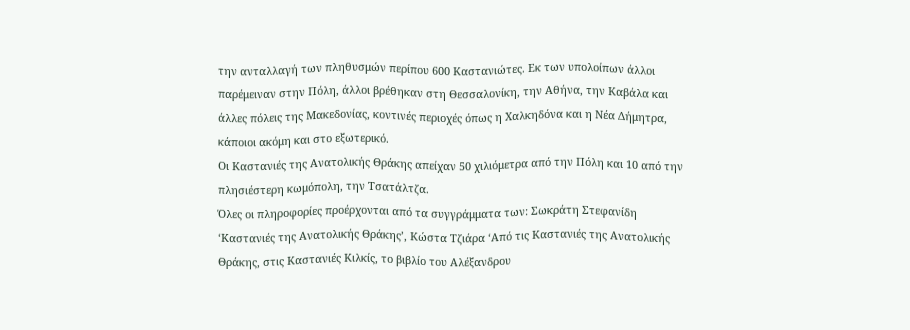την ανταλλαγή των πληθυσμών περίπου 600 Καστανιώτες. Εκ των υπολοίπων άλλοι παρέμειναν στην Πόλη, άλλοι βρέθηκαν στη Θεσσαλονίκη, την Αθήνα, την Καβάλα και άλλες πόλεις της Μακεδονίας, κοντινές περιοχές όπως η Χαλκηδόνα και η Νέα Δήμητρα, κάποιοι ακόμη και στο εξωτερικό.
Οι Καστανιές της Ανατολικής Θράκης απείχαν 50 χιλιόμετρα από την Πόλη και 10 από την πλησιέστερη κωμόπολη, την Τσατάλτζα.
Όλες οι πληροφορίες προέρχονται από τα συγγράμματα των: Σωκράτη Στεφανίδη ‘Καστανιές της Ανατολικής Θράκης’, Κώστα Τζιάρα ‘Από τις Καστανιές της Ανατολικής Θράκης, στις Καστανιές Κιλκίς, το βιβλίο του Αλέξανδρου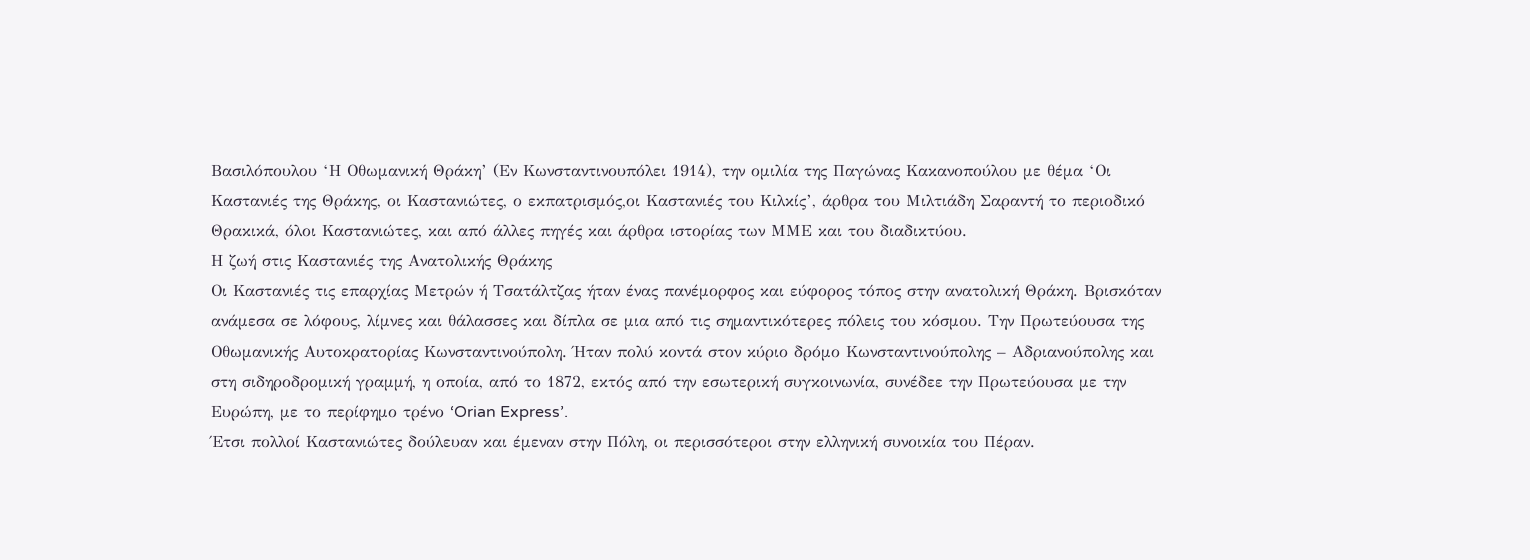Βασιλόπουλου ‘Η Οθωμανική Θράκη’ (Εν Κωνσταντινουπόλει 1914), την ομιλία της Παγώνας Κακανοπούλου με θέμα ‘Οι Καστανιές της Θράκης, οι Καστανιώτες, ο εκπατρισμός,οι Καστανιές του Κιλκίς’, άρθρα του Μιλτιάδη Σαραντή το περιοδικό Θρακικά, όλοι Καστανιώτες, και από άλλες πηγές και άρθρα ιστορίας των ΜΜΕ και του διαδικτύου.
Η ζωή στις Καστανιές της Ανατολικής Θράκης
Οι Καστανιές τις επαρχίας Μετρών ή Τσατάλτζας ήταν ένας πανέμορφος και εύφορος τόπος στην ανατολική Θράκη. Βρισκόταν ανάμεσα σε λόφους, λίμνες και θάλασσες και δίπλα σε μια από τις σημαντικότερες πόλεις του κόσμου. Την Πρωτεύουσα της Οθωμανικής Αυτοκρατορίας Κωνσταντινούπολη. Ήταν πολύ κοντά στον κύριο δρόμο Κωνσταντινούπολης – Αδριανούπολης και στη σιδηροδρομική γραμμή, η οποία, από το 1872, εκτός από την εσωτερική συγκοινωνία, συνέδεε την Πρωτεύουσα με την Ευρώπη, με το περίφημο τρένο ‘Orian Express’.
Έτσι πολλοί Καστανιώτες δούλευαν και έμεναν στην Πόλη, οι περισσότεροι στην ελληνική συνοικία του Πέραν.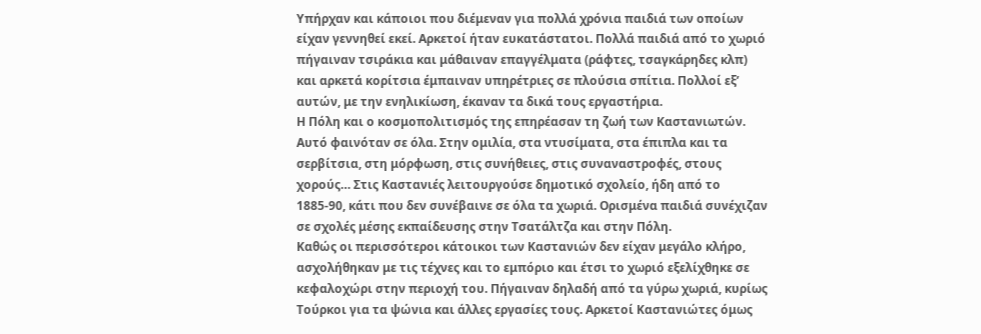Υπήρχαν και κάποιοι που διέμεναν για πολλά χρόνια παιδιά των οποίων είχαν γεννηθεί εκεί. Αρκετοί ήταν ευκατάστατοι. Πολλά παιδιά από το χωριό πήγαιναν τσιράκια και μάθαιναν επαγγέλματα (ράφτες, τσαγκάρηδες κλπ) και αρκετά κορίτσια έμπαιναν υπηρέτριες σε πλούσια σπίτια. Πολλοί εξ’ αυτών, με την ενηλικίωση, έκαναν τα δικά τους εργαστήρια.
Η Πόλη και ο κοσμοπολιτισμός της επηρέασαν τη ζωή των Καστανιωτών. Αυτό φαινόταν σε όλα. Στην ομιλία, στα ντυσίματα, στα έπιπλα και τα σερβίτσια, στη μόρφωση, στις συνήθειες, στις συναναστροφές, στους χορούς… Στις Καστανιές λειτουργούσε δημοτικό σχολείο, ήδη από το 1885-90, κάτι που δεν συνέβαινε σε όλα τα χωριά. Ορισμένα παιδιά συνέχιζαν σε σχολές μέσης εκπαίδευσης στην Τσατάλτζα και στην Πόλη.
Καθώς οι περισσότεροι κάτοικοι των Καστανιών δεν είχαν μεγάλο κλήρο, ασχολήθηκαν με τις τέχνες και το εμπόριο και έτσι το χωριό εξελίχθηκε σε κεφαλοχώρι στην περιοχή του. Πήγαιναν δηλαδή από τα γύρω χωριά, κυρίως Τούρκοι για τα ψώνια και άλλες εργασίες τους. Αρκετοί Καστανιώτες όμως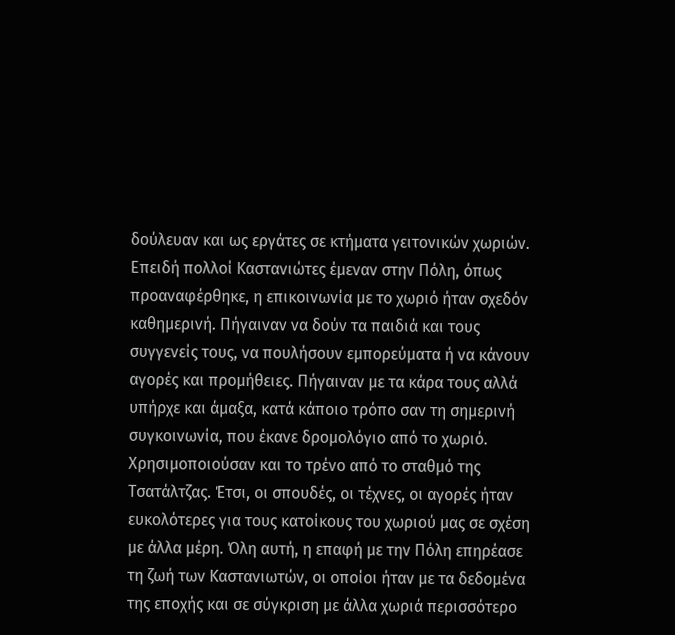δούλευαν και ως εργάτες σε κτήματα γειτονικών χωριών.
Επειδή πολλοί Καστανιώτες έμεναν στην Πόλη, όπως προαναφέρθηκε, η επικοινωνία με το χωριό ήταν σχεδόν καθημερινή. Πήγαιναν να δούν τα παιδιά και τους συγγενείς τους, να πουλήσουν εμπορεύματα ή να κάνουν αγορές και προμήθειες. Πήγαιναν με τα κάρα τους αλλά υπήρχε και άμαξα, κατά κάποιο τρόπο σαν τη σημερινή συγκοινωνία, που έκανε δρομολόγιο από το χωριό. Χρησιμοποιούσαν και το τρένο από το σταθμό της Τσατάλτζας. Έτσι, οι σπουδές, οι τέχνες, οι αγορές ήταν ευκολότερες για τους κατοίκους του χωριού μας σε σχέση με άλλα μέρη. Όλη αυτή, η επαφή με την Πόλη επηρέασε τη ζωή των Καστανιωτών, οι οποίοι ήταν με τα δεδομένα της εποχής και σε σύγκριση με άλλα χωριά περισσότερο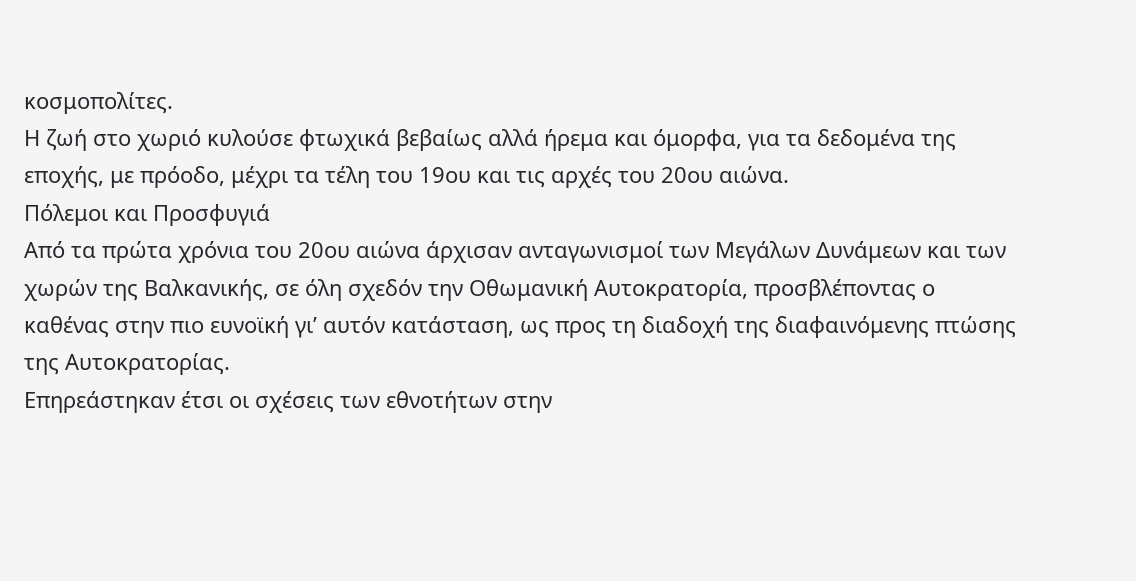κοσμοπολίτες.
Η ζωή στο χωριό κυλούσε φτωχικά βεβαίως αλλά ήρεμα και όμορφα, για τα δεδομένα της εποχής, με πρόοδο, μέχρι τα τέλη του 19ου και τις αρχές του 20ου αιώνα.
Πόλεμοι και Προσφυγιά
Από τα πρώτα χρόνια του 20ου αιώνα άρχισαν ανταγωνισμοί των Μεγάλων Δυνάμεων και των χωρών της Βαλκανικής, σε όλη σχεδόν την Οθωμανική Αυτοκρατορία, προσβλέποντας ο καθένας στην πιο ευνοϊκή γι’ αυτόν κατάσταση, ως προς τη διαδοχή της διαφαινόμενης πτώσης της Αυτοκρατορίας.
Επηρεάστηκαν έτσι οι σχέσεις των εθνοτήτων στην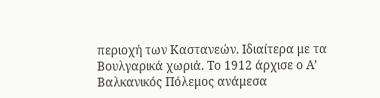περιοχή των Καστανεών. Ιδιαίτερα με τα Βουλγαρικά χωριά. Το 1912 άρχισε ο Α’ Βαλκανικός Πόλεμος ανάμεσα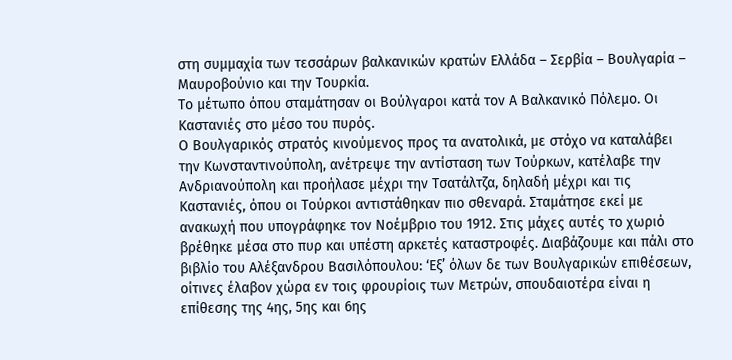στη συμμαχία των τεσσάρων βαλκανικών κρατών Ελλάδα – Σερβία – Βουλγαρία – Μαυροβούνιο και την Τουρκία.
Το μέτωπο όπου σταμάτησαν οι Βούλγαροι κατά τον Α Βαλκανικό Πόλεμο. Οι Καστανιές στο μέσο του πυρός.
Ο Βουλγαρικός στρατός κινούμενος προς τα ανατολικά, με στόχο να καταλάβει την Κωνσταντινούπολη, ανέτρεψε την αντίσταση των Τούρκων, κατέλαβε την Ανδριανούπολη και προήλασε μέχρι την Τσατάλτζα, δηλαδή μέχρι και τις Καστανιές, όπου οι Τούρκοι αντιστάθηκαν πιο σθεναρά. Σταμάτησε εκεί με ανακωχή που υπογράφηκε τον Νοέμβριο του 1912. Στις μάχες αυτές το χωριό βρέθηκε μέσα στο πυρ και υπέστη αρκετές καταστροφές. Διαβάζουμε και πάλι στο βιβλίο του Αλέξανδρου Βασιλόπουλου: ‘Εξ’ όλων δε των Βουλγαρικών επιθέσεων, οίτινες έλαβον χώρα εν τοις φρουρίοις των Μετρών, σπουδαιοτέρα είναι η επίθεσης της 4ης, 5ης και 6ης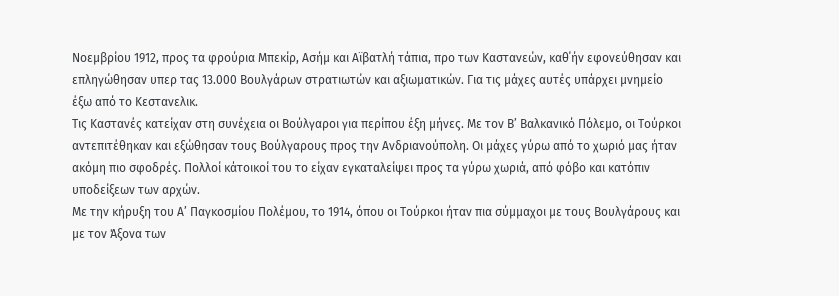Νοεμβρίου 1912, προς τα φρούρια Μπεκίρ, Ασήμ και Αϊβατλή τάπια, προ των Καστανεών, καθ΄ήν εφονεύθησαν και επληγώθησαν υπερ τας 13.000 Βουλγάρων στρατιωτών και αξιωματικών. Για τις μάχες αυτές υπάρχει μνημείο έξω από το Κεστανελικ.
Τις Καστανές κατείχαν στη συνέχεια οι Βούλγαροι για περίπου έξη μήνες. Με τον Β’ Βαλκανικό Πόλεμο, οι Τούρκοι αντεπιτέθηκαν και εξώθησαν τους Βούλγαρους προς την Ανδριανούπολη. Οι μάχες γύρω από το χωριό μας ήταν ακόμη πιο σφοδρές. Πολλοί κάτοικοί του το είχαν εγκαταλείψει προς τα γύρω χωριά, από φόβο και κατόπιν υποδείξεων των αρχών.
Με την κήρυξη του Α’ Παγκοσμίου Πολέμου, το 1914, όπου οι Τούρκοι ήταν πια σύμμαχοι με τους Βουλγάρους και με τον Άξονα των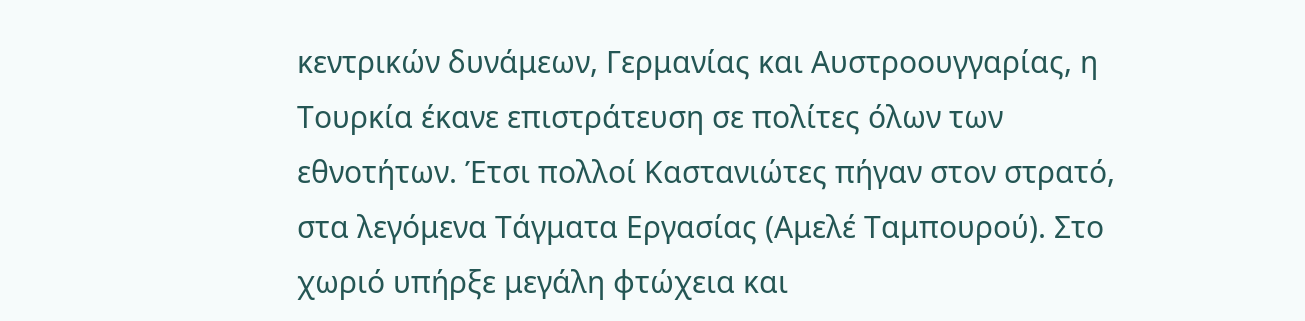κεντρικών δυνάμεων, Γερμανίας και Αυστροουγγαρίας, η Τουρκία έκανε επιστράτευση σε πολίτες όλων των εθνοτήτων. Έτσι πολλοί Καστανιώτες πήγαν στον στρατό, στα λεγόμενα Τάγματα Εργασίας (Αμελέ Ταμπουρού). Στο χωριό υπήρξε μεγάλη φτώχεια και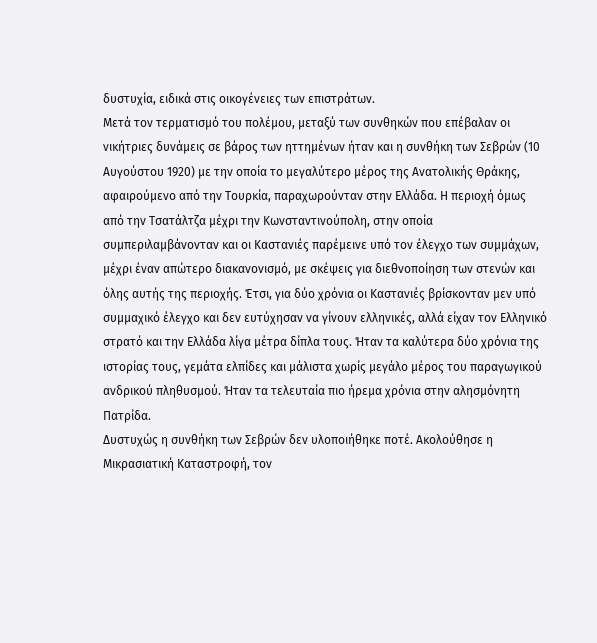δυστυχία, ειδικά στις οικογένειες των επιστράτων.
Μετά τον τερματισμό του πολέμου, μεταξύ των συνθηκών που επέβαλαν οι νικήτριες δυνάμεις σε βάρος των ηττημένων ήταν και η συνθήκη των Σεβρών (10 Αυγούστου 1920) με την οποία το μεγαλύτερο μέρος της Ανατολικής Θράκης, αφαιρούμενο από την Τουρκία, παραχωρούνταν στην Ελλάδα. Η περιοχή όμως από την Τσατάλτζα μέχρι την Κωνσταντινούπολη, στην οποία συμπεριλαμβάνονταν και οι Καστανιές παρέμεινε υπό τον έλεγχο των συμμάχων, μέχρι έναν απώτερο διακανονισμό, με σκέψεις για διεθνοποίηση των στενών και όλης αυτής της περιοχής. Έτσι, για δύο χρόνια οι Καστανιές βρίσκονταν μεν υπό συμμαχικό έλεγχο και δεν ευτύχησαν να γίνουν ελληνικές, αλλά είχαν τον Ελληνικό στρατό και την Ελλάδα λίγα μέτρα δίπλα τους. Ήταν τα καλύτερα δύο χρόνια της ιστορίας τους, γεμάτα ελπίδες και μάλιστα χωρίς μεγάλο μέρος του παραγωγικού ανδρικού πληθυσμού. Ήταν τα τελευταία πιο ήρεμα χρόνια στην αλησμόνητη Πατρίδα.
Δυστυχώς η συνθήκη των Σεβρών δεν υλοποιήθηκε ποτέ. Ακολούθησε η Μικρασιατική Καταστροφή, τον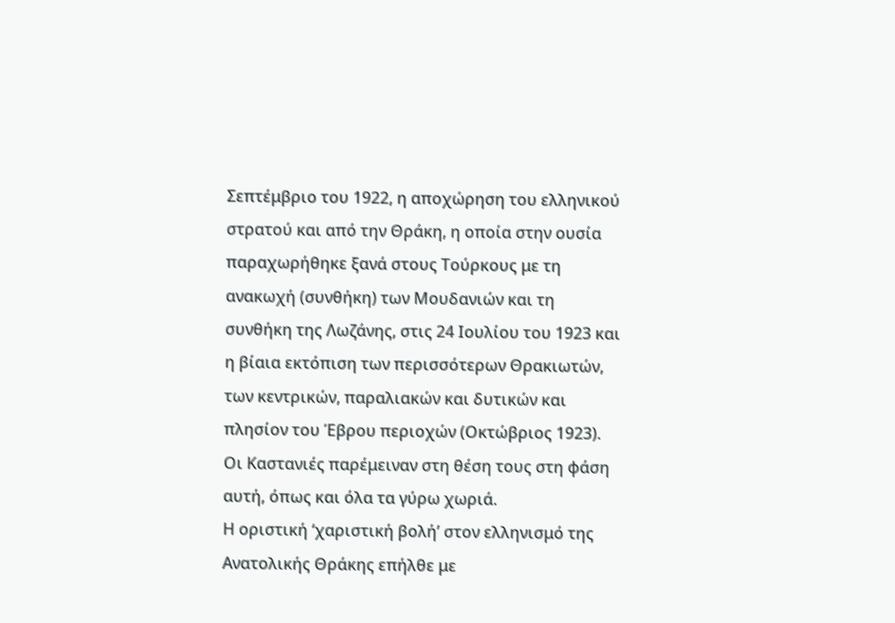Σεπτέμβριο του 1922, η αποχώρηση του ελληνικού στρατού και από την Θράκη, η οποία στην ουσία παραχωρήθηκε ξανά στους Τούρκους με τη ανακωχή (συνθήκη) των Μουδανιών και τη συνθήκη της Λωζάνης, στις 24 Ιουλίου του 1923 και η βίαια εκτόπιση των περισσότερων Θρακιωτών, των κεντρικών, παραλιακών και δυτικών και πλησίον του Έβρου περιοχών (Οκτώβριος 1923). Οι Καστανιές παρέμειναν στη θέση τους στη φάση αυτή, όπως και όλα τα γύρω χωριά.
Η οριστική ‘χαριστική βολή’ στον ελληνισμό της Ανατολικής Θράκης επήλθε με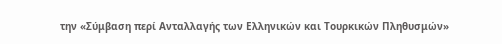την «Σύμβαση περί Ανταλλαγής των Ελληνικών και Τουρκικών Πληθυσμών»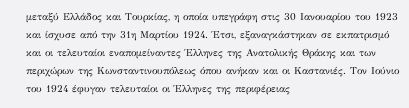μεταξύ Ελλάδος και Τουρκίας, η οποία υπεγράφη στις 30 Ιανουαρίου του 1923 και ίσχυσε από την 31η Μαρτίου 1924. Έτσι, εξαναγκάστηκαν σε εκπατρισμό και οι τελευταίοι εναπομείναντες Έλληνες της Ανατολικής Θράκης και των περιχώρων της Κωνσταντινουπόλεως όπου ανήκαν και οι Καστανιές. Τον Ιούνιο του 1924 έφυγαν τελευταίοι οι Έλληνες της περιφέρειας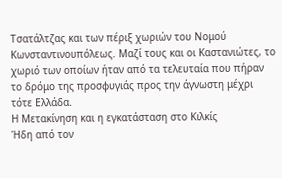Τσατάλτζας και των πέριξ χωριών του Νομού Κωνσταντινουπόλεως. Μαζί τους και οι Καστανιώτες, το χωριό των οποίων ήταν από τα τελευταία που πήραν το δρόμο της προσφυγιάς προς την άγνωστη μέχρι τότε Ελλάδα.
Η Μετακίνηση και η εγκατάσταση στο Κιλκίς
Ήδη από τον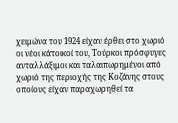χειμώνα του 1924 είχαν έρθει στο χωριό οι νέοι κάτοικοί του, Τούρκοι πρόσφυγες ανταλλάξιμοι και ταλαιπωρημένοι από χωριό της περιοχής της Κοζάνης στους οποίους είχαν παραχωρηθεί τα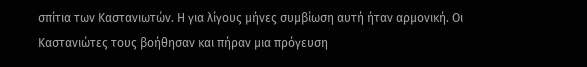σπίτια των Καστανιωτών. Η για λίγους μήνες συμβίωση αυτή ήταν αρμονική. Οι Καστανιώτες τους βοήθησαν και πήραν μια πρόγευση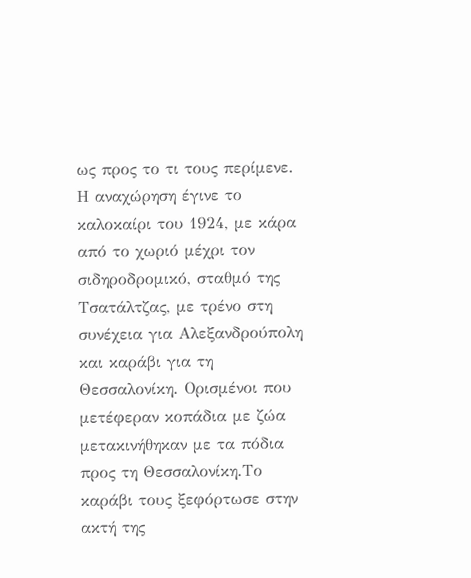ως προς το τι τους περίμενε.
Η αναχώρηση έγινε το καλοκαίρι του 1924, με κάρα από το χωριό μέχρι τον σιδηροδρομικό, σταθμό της Τσατάλτζας, με τρένο στη συνέχεια για Αλεξανδρούπολη και καράβι για τη Θεσσαλονίκη. Ορισμένοι που μετέφεραν κοπάδια με ζώα μετακινήθηκαν με τα πόδια προς τη Θεσσαλονίκη.Το καράβι τους ξεφόρτωσε στην ακτή της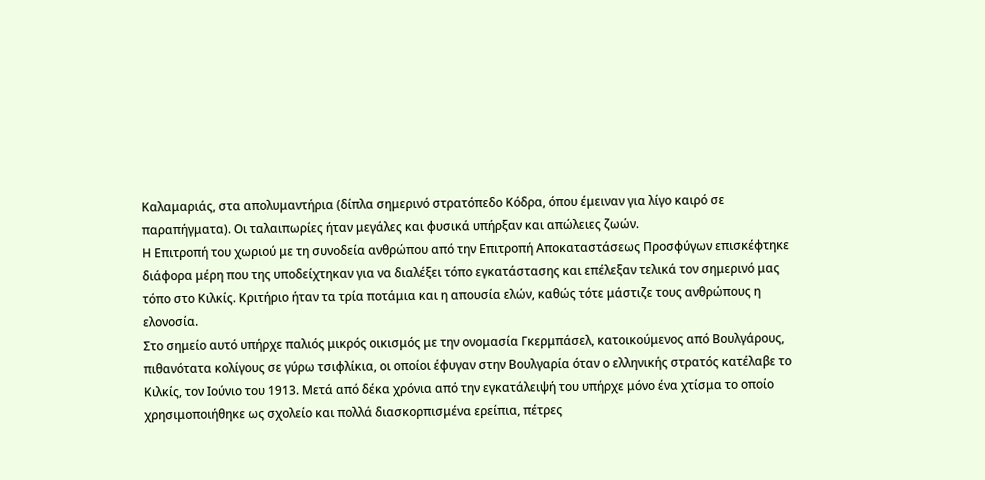Καλαμαριάς, στα απολυμαντήρια (δίπλα σημερινό στρατόπεδο Κόδρα, όπου έμειναν για λίγο καιρό σε παραπήγματα). Οι ταλαιπωρίες ήταν μεγάλες και φυσικά υπήρξαν και απώλειες ζωών.
Η Επιτροπή του χωριού με τη συνοδεία ανθρώπου από την Επιτροπή Αποκαταστάσεως Προσφύγων επισκέφτηκε διάφορα μέρη που της υποδείχτηκαν για να διαλέξει τόπο εγκατάστασης και επέλεξαν τελικά τον σημερινό μας τόπο στο Κιλκίς. Κριτήριο ήταν τα τρία ποτάμια και η απουσία ελών, καθώς τότε μάστιζε τους ανθρώπους η ελονοσία.
Στο σημείο αυτό υπήρχε παλιός μικρός οικισμός με την ονομασία Γκερμπάσελ, κατοικούμενος από Βουλγάρους, πιθανότατα κολίγους σε γύρω τσιφλίκια, οι οποίοι έφυγαν στην Βουλγαρία όταν ο ελληνικής στρατός κατέλαβε το Κιλκίς, τον Ιούνιο του 1913. Μετά από δέκα χρόνια από την εγκατάλειψή του υπήρχε μόνο ένα χτίσμα το οποίο χρησιμοποιήθηκε ως σχολείο και πολλά διασκορπισμένα ερείπια, πέτρες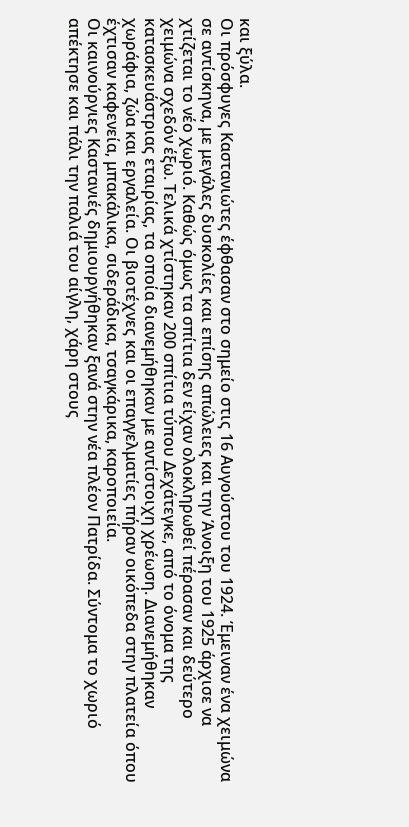και ξύλα.
Οι πρόσφυγες Καστανιώτες έφθασαν στο σημείο στις 16 Αυγούστου του 1924. Έμειναν ένα χειμώνα σε αντίσκηνα, με μεγάλες δυσκολίες και επίσης απώλειες και την Άνοιξη του 1925 άρχισε να χτίζεται το νέο χωριό. Καθώς όμως τα σπίτια δεν είχαν ολοκληρωθεί πέρασαν και δεύτερο χειμώνα σχεδόν έξω. Τελικά χτίστηκαν 200 σπίτια τύπου Δεχάτεγκε, από το όνομα της κατασκευάστριας εταιρίας, τα οποία διανεμήθηκαν με αντίστοιχη χρέωση. Διανεμήθηκαν χωράφια, ζώα και εργαλεία. Οι βιοτέχνες και οι επαγγελματίες πήραν οικόπεδα στην πλατεία όπου έχτισαν καφενεία, μπακάλικα, σιδεράδικα, τσαγκάρικα, καροποιεία.
Οι καινούργιες Καστανιές δημιουργήθηκαν ξανά στην νέα πλέον Πατρίδα. Σύντομα το χωριό απέκτησε και πάλι την παλιά του αίγλη, χάρη στους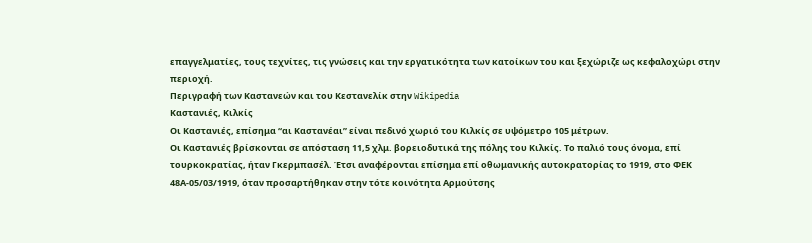επαγγελματίες, τους τεχνίτες, τις γνώσεις και την εργατικότητα των κατοίκων του και ξεχώριζε ως κεφαλοχώρι στην περιοχή.
Περιγραφή των Καστανεών και του Κεστανελίκ στην Wikipedia
Καστανιές, Κιλκίς
Οι Καστανιές, επίσημα “αι Καστανέαι” είναι πεδινό χωριό του Κιλκίς σε υψόμετρο 105 μέτρων.
Οι Καστανιές βρίσκονται σε απόσταση 11,5 χλμ. βορειοδυτικά της πόλης του Κιλκίς. Το παλιό τους όνομα, επί τουρκοκρατίας, ήταν Γκερμπασέλ. Έτσι αναφέρονται επίσημα επί οθωμανικής αυτοκρατορίας το 1919, στο ΦΕΚ 48Α-05/03/1919, όταν προσαρτήθηκαν στην τότε κοινότητα Αρμούτσης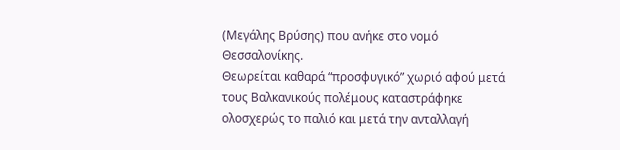(Μεγάλης Βρύσης) που ανήκε στο νομό Θεσσαλονίκης.
Θεωρείται καθαρά “προσφυγικό” χωριό αφού μετά τους Βαλκανικούς πολέμους καταστράφηκε ολοσχερώς το παλιό και μετά την ανταλλαγή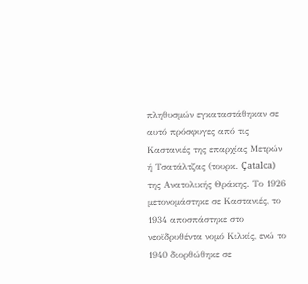πληθυσμών εγκαταστάθηκαν σε αυτό πρόσφυγες από τις Καστανιές της επαρχίας Μετρών ή Τσατάλτζας (τουρκ. Çatalca) της Ανατολικής Θράκης. Το 1926 μετονομάστηκε σε Καστανιές, το 1934 αποσπάστηκε στο νεοϊδρυθέντα νομό Κιλκίς, ενώ το 1940 διορθώθηκε σε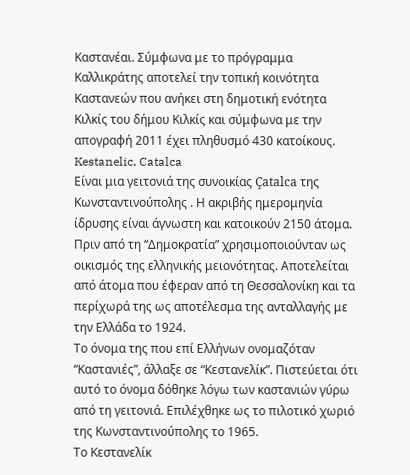Καστανέαι. Σύμφωνα με το πρόγραμμα Καλλικράτης αποτελεί την τοπική κοινότητα Καστανεών που ανήκει στη δημοτική ενότητα Κιλκίς του δήμου Κιλκίς και σύμφωνα με την απογραφή 2011 έχει πληθυσμό 430 κατοίκους.
Kestanelic, Catalca
Είναι μια γειτονιά της συνοικίας Çatalca της Κωνσταντινούπολης . Η ακριβής ημερομηνία ίδρυσης είναι άγνωστη και κατοικούν 2150 άτομα.
Πριν από τη “Δημοκρατία” χρησιμοποιούνταν ως οικισμός της ελληνικής μειονότητας. Αποτελείται από άτομα που έφεραν από τη Θεσσαλονίκη και τα περίχωρά της ως αποτέλεσμα της ανταλλαγής με την Ελλάδα το 1924.
Το όνομα της που επί Ελλήνων ονομαζόταν “Καστανιές”, άλλαξε σε “Κεστανελίκ”. Πιστεύεται ότι αυτό το όνομα δόθηκε λόγω των καστανιών γύρω από τη γειτονιά. Επιλέχθηκε ως το πιλοτικό χωριό της Κωνσταντινούπολης το 1965.
Το Κεστανελίκ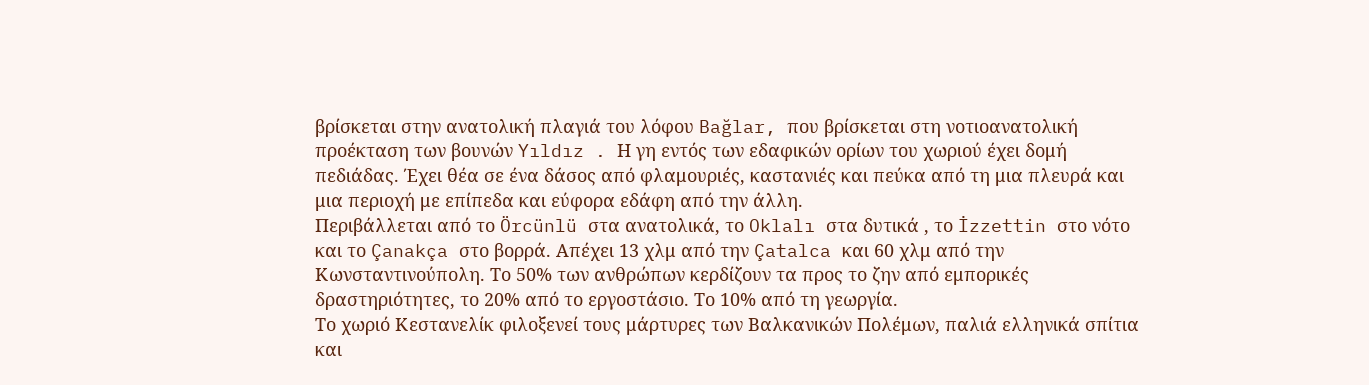βρίσκεται στην ανατολική πλαγιά του λόφου Bağlar, που βρίσκεται στη νοτιοανατολική προέκταση των βουνών Yıldız . Η γη εντός των εδαφικών ορίων του χωριού έχει δομή πεδιάδας. Έχει θέα σε ένα δάσος από φλαμουριές, καστανιές και πεύκα από τη μια πλευρά και μια περιοχή με επίπεδα και εύφορα εδάφη από την άλλη.
Περιβάλλεται από το Örcünlü στα ανατολικά, το Oklalı στα δυτικά , το İzzettin στο νότο και το Çanakça στο βορρά. Απέχει 13 χλμ από την Çatalca και 60 χλμ από την Κωνσταντινούπολη. Το 50% των ανθρώπων κερδίζουν τα προς το ζην από εμπορικές δραστηριότητες, το 20% από το εργοστάσιο. Το 10% από τη γεωργία.
Το χωριό Κεστανελίκ φιλοξενεί τους μάρτυρες των Βαλκανικών Πολέμων, παλιά ελληνικά σπίτια και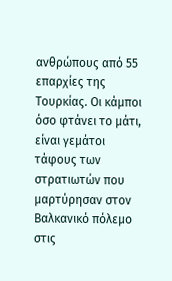ανθρώπους από 55 επαρχίες της Τουρκίας. Οι κάμποι όσο φτάνει το μάτι, είναι γεμάτοι τάφους των στρατιωτών που μαρτύρησαν στον Βαλκανικό πόλεμο στις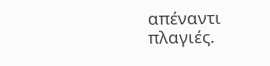απέναντι πλαγιές.